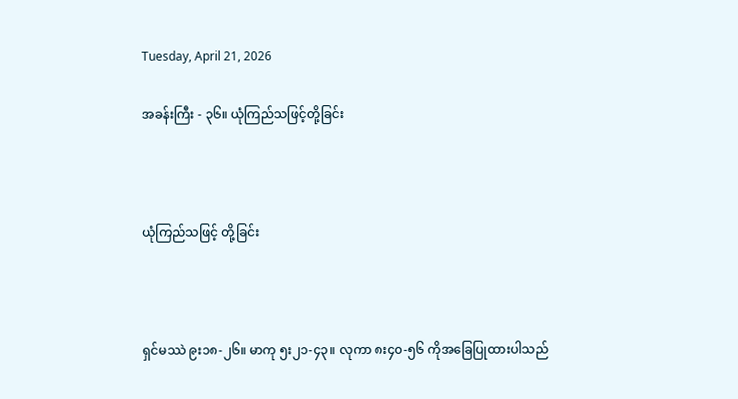Tuesday, April 21, 2026

အခန်းကြီး - ၃၆။ ယုံကြည်သဖြင့်တို့ခြင်း



ယုံကြည်သဖြင့် တို့ခြင်း



ရှင်မဿဲ ၉း၁၈-၂၆။ မာကု ၅း၂၁-၄၃။ လုကာ ၈း၄၀-၅၆ ကိုအခြေပြုထားပါသည်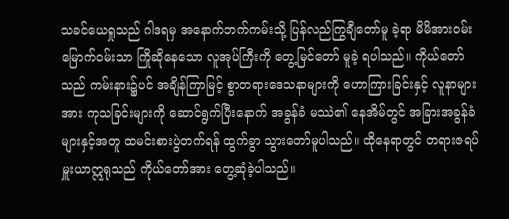သခင်ယေရှုသည် ဂါဒရမှ အနောက်ဘက်ကမ်းသို့ ပြန်လည်ကြွချီတော်မူ ခဲ့ရာ မိမိအားဝမ်းမြောက်ဝမ်းသာ ကြိုဆိုနေသော လူအုပ်ကြီးကို တွေ့မြင်တော် မူခဲ့ ရပါသည်။ ကိုယ်တော်သည် ကမ်းနား၌ပင် အချိန်ကြာမြင့် စွာတရားဒေသနာများကို ဟောကြားခြင်းနှင့် လူနာများအား ကုသခြင်းများကို ဆောင်ရွက်ပြီးနောက် အခွန်ခံ မဿဲ၏ နေအိမ်တွင် အခြားအခွန်ခံများနှင့်အတူ ထမင်းစားပွဲတက်ရန် ထွက်ခွာ သွားတော်မူပါသည်။ ထိုနေရာတွင် တရားဇရပ်မှူးယာဣရုသည် ကိုယ်တော်အား တွေ့ဆုံခဲ့ပါသည်။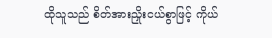ထိုသူသည် စိတ်အားညှိုးငယ်စွာဖြင့် ကိုယ်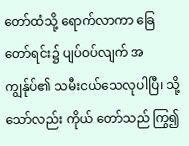တော်ထံသို့ ရောက်လာကာ ခြေ တော်ရင်း၌ ပျပ်ဝပ်လျက် အကျွန်ုပ်၏ သမီးငယ်သေလုပါပြီ၊ သို့သော်လည်း ကိုယ် တော်သည် ကြွ၍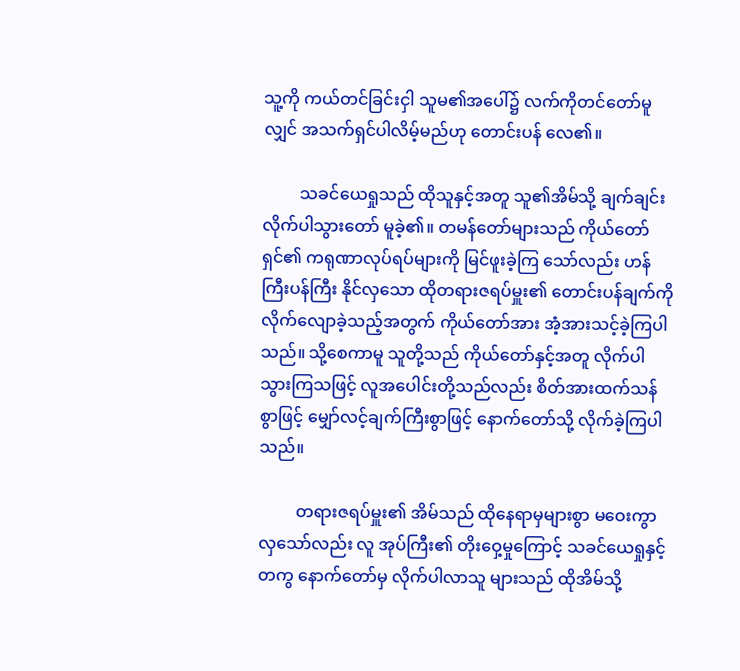သူ့ကို ကယ်တင်ခြင်းငှါ သူမ၏အပေါ်၌ လက်ကိုတင်တော်မူလျှင် အသက်ရှင်ပါလိမ့်မည်ဟု တောင်းပန် လေ၏။

         သခင်ယေရှုသည် ထိုသူနှင့်အတူ သူ၏အိမ်သို့ ချက်ချင်းလိုက်ပါသွားတော် မူခဲ့၏။ တမန်တော်များသည် ကိုယ်တော်ရှင်၏ ကရုဏာလုပ်ရပ်များကို မြင်ဖူးခဲ့ကြ သော်လည်း ဟန်ကြီးပန်ကြီး နိုင်လှသော ထိုတရားဇရပ်မှူး၏ တောင်းပန်ချက်ကို လိုက်လျောခဲ့သည့်အတွက် ကိုယ်တော်အား အံ့အားသင့်ခဲ့ကြပါသည်။ သို့စေကာမူ သူတို့သည် ကိုယ်တော်နှင့်အတူ လိုက်ပါသွားကြသဖြင့် လူအပေါင်းတို့သည်လည်း စိတ်အားထက်သန်စွာဖြင့် မျှော်လင့်ချက်ကြီးစွာဖြင့် နောက်တော်သို့ လိုက်ခဲ့ကြပါ သည်။

         တရားဇရပ်မှူး၏ အိမ်သည် ထိုနေရာမှများစွာ မဝေးကွာလှသော်လည်း လူ အုပ်ကြီး၏ တိုးဝှေ့မှုကြောင့် သခင်ယေရှုနှင့်တကွ နောက်တော်မှ လိုက်ပါလာသူ များသည် ထိုအိမ်သို့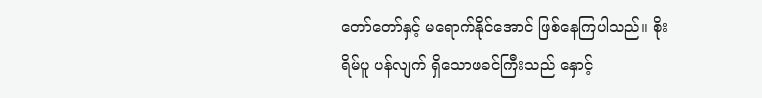တော်တော်နှင့် မရောက်နိုင်အောင် ဖြစ်နေကြပါသည်။ စိုးရိမ်ပူ ပန်လျက် ရှိသောဖခင်ကြီးသည် နှောင့်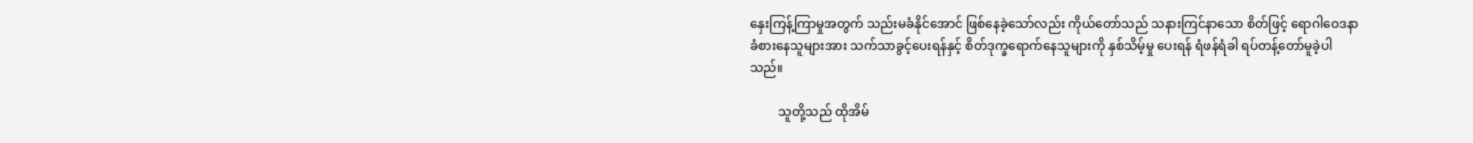နှေးကြန့်ကြာမှုအတွက် သည်းမခံနိုင်အောင် ဖြစ်နေခဲ့သော်လည်း ကိုယ်တော်သည် သနားကြင်နာသော စိတ်ဖြင့် ရောဂါဝေဒနာ ခံစားနေသူများအား သက်သာခွင့်ပေးရန်နှင့် စိတ်ဒုက္ခရောက်နေသူများကို နှစ်သိမ့်မှု ပေးရန် ရံဖန်ရံခါ ရပ်တန့်တော်မူခဲ့ပါသည်။

         သူတို့သည် ထိုအိမ်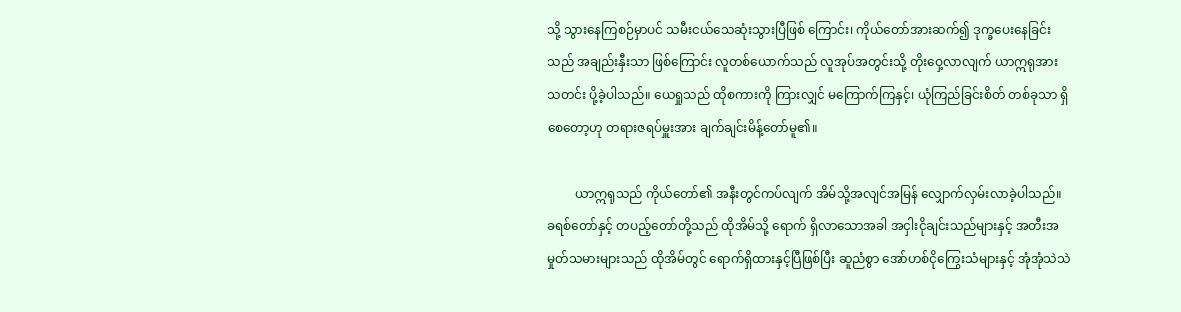သို့ သွားနေကြစဉ်မှာပင် သမီးငယ်သေဆုံးသွားပြီဖြစ် ကြောင်း၊ ကိုယ်တော်အားဆက်၍ ဒုက္ခပေးနေခြင်းသည် အချည်းနှီးသာ ဖြစ်ကြောင်း လူတစ်ယောက်သည် လူအုပ်အတွင်းသို့ တိုးဝှေ့လာလျက် ယာဣရုအား သတင်း ပို့ခဲ့ပါသည်။ ယေရှုသည် ထိုစကားကို ကြားလျှင် မကြောက်ကြနှင့်၊ ယုံကြည်ခြင်းစိတ် တစ်ခုသာ ရှိစေတော့ဟု တရားဇရပ်မှူးအား ချက်ချင်းမိန့်တော်မူ၏။

         ယာဣရုသည် ကိုယ်တော်၏ အနီးတွင်ကပ်လျက် အိမ်သို့အလျင်အမြန် လျှောက်လှမ်းလာခဲ့ပါသည်။ ခရစ်တော်နှင့် တပည့်တော်တို့သည် ထိုအိမ်သို့ ရောက် ရှိလာသောအခါ အငှါးငိုချင်းသည်များနှင့် အတီးအမှုတ်သမားများသည် ထိုအိမ်တွင် ရောက်ရှိထားနှင့်ပြီဖြစ်ပြီး ဆူညံစွာ အော်ဟစ်ငိုကြွေးသံများနှင့် အုံအုံသဲသဲ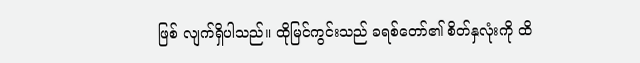ဖြစ် လျက်ရှိပါသည်။ ထိုမြင်ကွင်းသည် ခရစ်တော်၏ စိတ်နှလုံးကို ထိ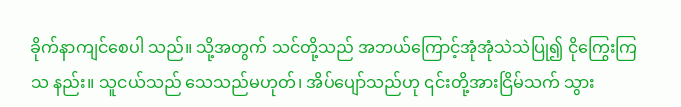ခိုက်နာကျင်စေပါ သည်။ သို့အတွက် သင်တို့သည် အဘယ်ကြောင့်အုံအုံသဲသဲပြု၍ ငိုကြွေးကြသ နည်း။ သူငယ်သည် သေသည်မဟုတ်၊ အိပ်ပျော်သည်ဟု ၎င်းတို့အားငြိမ်သက် သွား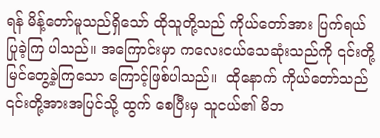ရန် မိန့်တော်မူသည်ရှိသော် ထိုသူတို့သည် ကိုယ်တော်အား ပြက်ရယ်ပြုခဲ့ကြ ပါသည်။ အကြောင်းမှာ ကလေးငယ်သေဆုံးသည်ကို ၎င်းတို့မြင်တွေ့ခဲ့ကြသော ကြောင့်ဖြစ်ပါသည်။  ထိုနောက် ကိုယ်တော်သည် ၎င်းတို့အားအပြင်သို့ ထွက် စေပြီးမှ သူငယ်၏ မိဘ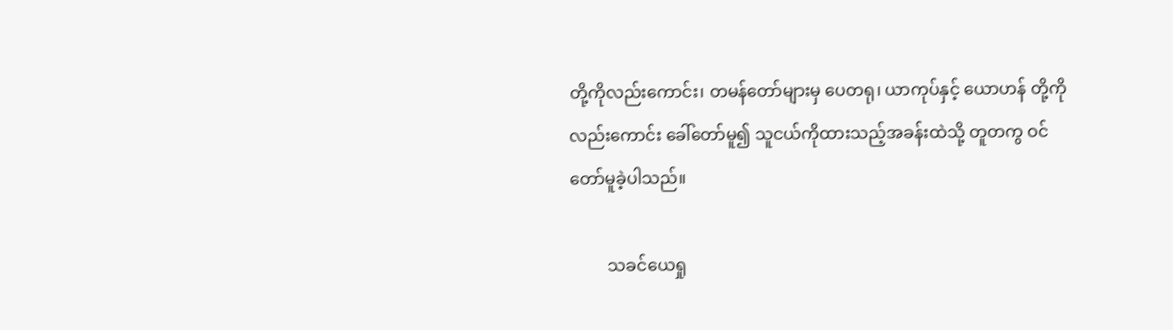တို့ကိုလည်းကောင်း၊ တမန်တော်များမှ ပေတရု၊ ယာကုပ်နှင့် ယောဟန် တို့ကိုလည်းကောင်း ခေါ်တော်မူ၍ သူငယ်ကိုထားသည့်အခန်းထဲသို့ တူတကွ ဝင်တော်မူခဲ့ပါသည်။

         သခင်ယေရှု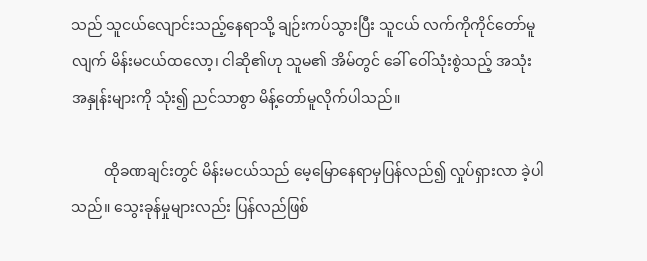သည် သူငယ်လျောင်းသည့်နေရာသို့ ချဉ်းကပ်သွားပြီး သူငယ် လက်ကိုကိုင်တော်မူလျက် မိန်းမငယ်ထလော့၊ ငါဆို၏ဟု သူမ၏ အိမ်တွင် ခေါ် ဝေါ်သုံးစွဲသည့် အသုံးအနှုန်းများကို သုံး၍ ညင်သာစွာ မိန့်တော်မူလိုက်ပါသည်။

         ထိုခဏချင်းတွင် မိန်းမငယ်သည် မေ့မြောနေရာမှပြန်လည်၍ လှုပ်ရှားလာ ခဲ့ပါသည်။ သွေးခုန်မှုများလည်း ပြန်လည်ဖြစ်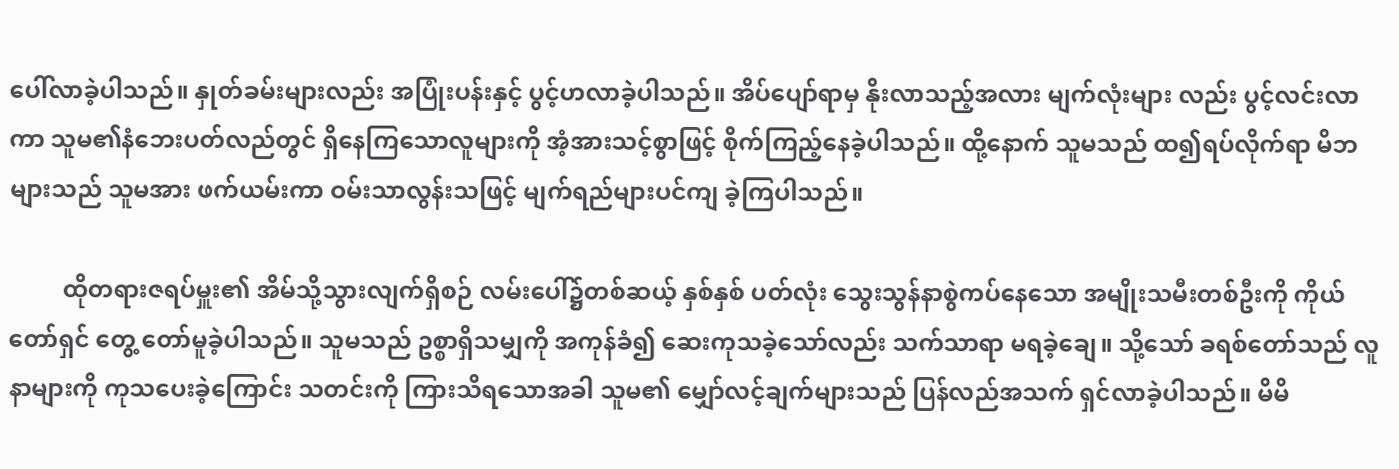ပေါ်လာခဲ့ပါသည်။ နှုတ်ခမ်းများလည်း အပြုံးပန်းနှင့် ပွင့်ဟလာခဲ့ပါသည်။ အိပ်ပျော်ရာမှ နိုးလာသည့်အလား မျက်လုံးများ လည်း ပွင့်လင်းလာကာ သူမ၏နံဘေးပတ်လည်တွင် ရှိနေကြသောလူများကို အံ့အားသင့်စွာဖြင့် စိုက်ကြည့်နေခဲ့ပါသည်။ ထို့နောက် သူမသည် ထ၍ရပ်လိုက်ရာ မိဘများသည် သူမအား ဖက်ယမ်းကာ ဝမ်းသာလွန်းသဖြင့် မျက်ရည်များပင်ကျ ခဲ့ကြပါသည်။

         ထိုတရားဇရပ်မှူး၏ အိမ်သို့သွားလျက်ရှိစဉ် လမ်းပေါ်၌တစ်ဆယ့် နှစ်နှစ် ပတ်လုံး သွေးသွန်နာစွဲကပ်နေသော အမျိုးသမီးတစ်ဦးကို ကိုယ်တော်ရှင် တွေ့ တော်မူခဲ့ပါသည်။ သူမသည် ဥစ္စာရှိသမျှကို အကုန်ခံ၍ ဆေးကုသခဲ့သော်လည်း သက်သာရာ မရခဲ့ချေ။ သို့သော် ခရစ်တော်သည် လူနာများကို ကုသပေးခဲ့ကြောင်း သတင်းကို ကြားသိရသောအခါ သူမ၏ မျှော်လင့်ချက်များသည် ပြန်လည်အသက် ရှင်လာခဲ့ပါသည်။ မိမိ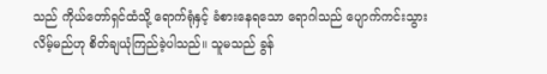သည် ကိုယ်တော်ရှင်ထံသို့ ရောက်ရုံနှင့် ခံစားနေရသော ရောဂါသည် ပျောက်ကင်းသွားလိမ့်မည်ဟု စိတ်ချယုံကြည်ခဲ့ပါသည်။ သူမသည် ခွန်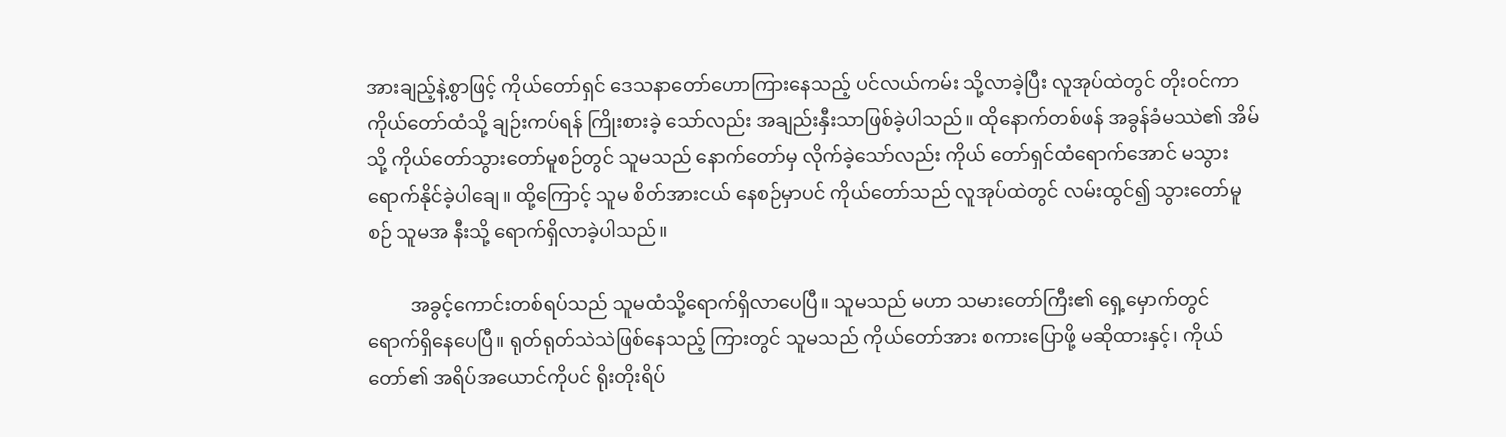အားချည့်နဲ့စွာဖြင့် ကိုယ်တော်ရှင် ဒေသနာတော်ဟောကြားနေသည့် ပင်လယ်ကမ်း သို့လာခဲ့ပြီး လူအုပ်ထဲတွင် တိုးဝင်ကာ ကိုယ်တော်ထံသို့ ချဉ်းကပ်ရန် ကြိုးစားခဲ့ သော်လည်း အချည်းနှီးသာဖြစ်ခဲ့ပါသည်။ ထိုနောက်တစ်ဖန် အခွန်ခံမဿဲ၏ အိမ်သို့ ကိုယ်တော်သွားတော်မူစဉ်တွင် သူမသည် နောက်တော်မှ လိုက်ခဲ့သော်လည်း ကိုယ် တော်ရှင်ထံရောက်အောင် မသွားရောက်နိုင်ခဲ့ပါချေ။ ထို့ကြောင့် သူမ စိတ်အားငယ် နေစဉ်မှာပင် ကိုယ်တော်သည် လူအုပ်ထဲတွင် လမ်းထွင်၍ သွားတော်မူစဉ် သူမအ နီးသို့ ရောက်ရှိလာခဲ့ပါသည်။

         အခွင့်ကောင်းတစ်ရပ်သည် သူမထံသို့ရောက်ရှိလာပေပြီ။ သူမသည် မဟာ သမားတော်ကြီး၏ ရှေ့မှောက်တွင် ရောက်ရှိနေပေပြီ။ ရုတ်ရုတ်သဲသဲဖြစ်နေသည့် ကြားတွင် သူမသည် ကိုယ်တော်အား စကားပြောဖို့ မဆိုထားနှင့်၊ ကိုယ်တော်၏ အရိပ်အယောင်ကိုပင် ရိုးတိုးရိပ်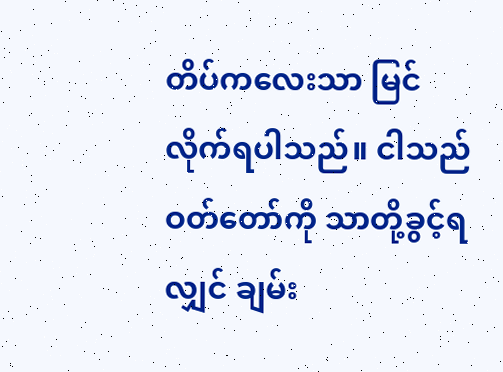တိပ်ကလေးသာ မြင်လိုက်ရပါသည်။ ငါသည် ဝတ်တော်ကို သာတို့ခွင့်ရလျှင် ချမ်း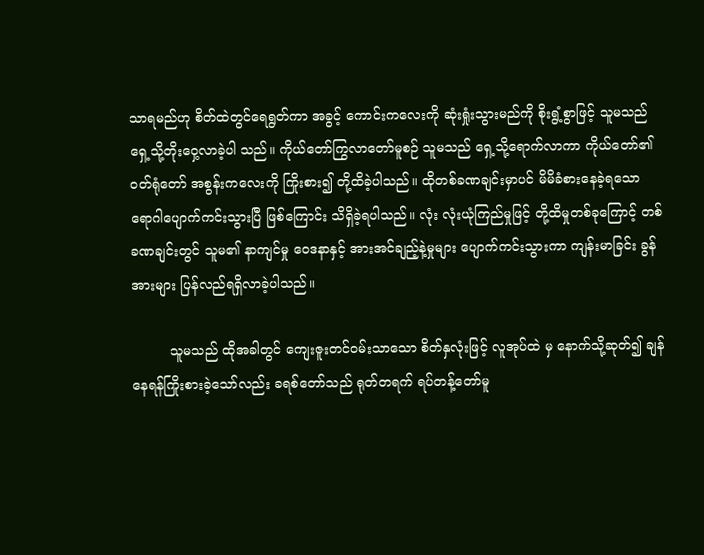သာရမည်ဟု စိတ်ထဲတွင်ရေရွတ်ကာ အခွင့် ကောင်းကလေးကို ဆုံးရှုံးသွားမည်ကို စိုးရွံ့စွာဖြင့် သူမသည် ရှေ့သို့တိုးဝှေ့လာခဲ့ပါ သည်။ ကိုယ်တော်ကြွလာတော်မူစဉ် သူမသည် ရှေ့သို့ရောက်လာကာ ကိုယ်တော်၏ ဝတ်ရုံတော် အစွန်းကလေးကို ကြိုးစား၍ တို့ထိခဲ့ပါသည်။ ထိုတစ်ခဏချင်းမှာပင် မိမိခံစားနေခဲ့ရသော ရောဂါပျောက်ကင်းသွားပြီ ဖြစ်ကြောင်း သိရှိခဲ့ရပါသည်။ လုံး လုံးယုံကြည်မှုဖြင့် တို့ထိမှုတစ်ခုကြောင့် တစ်ခဏချင်းတွင် သူမ၏ နာကျင်မှု ဝေဒနာနှင့် အားအင်ချည့်နဲ့မှုများ ပျောက်ကင်းသွားကာ ကျန်းမာခြင်း ခွန်အားများ ပြန်လည်ရရှိလာခဲ့ပါသည်။

         သူမသည် ထိုအခါတွင် ကျေးဇူးတင်ဝမ်းသာသော စိတ်နှလုံးဖြင့် လူအုပ်ထဲ မှ နောက်သို့ဆုတ်၍ ချန်နေရန်ကြိုးစားခဲ့သော်လည်း ခရစ်တော်သည် ရုတ်တရက် ရပ်တန့်တော်မူ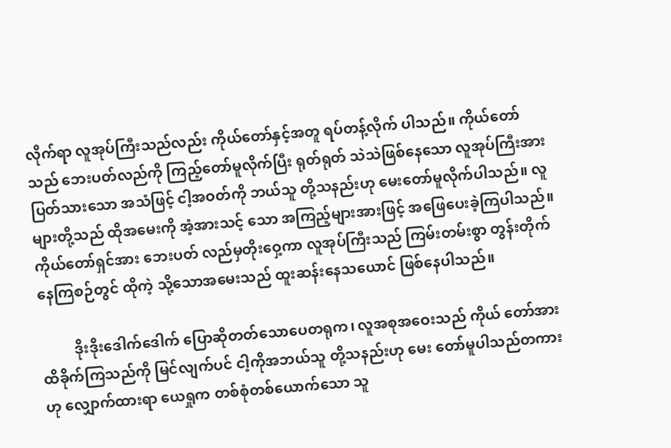လိုက်ရာ လူအုပ်ကြီးသည်လည်း ကိုယ်တော်နှင့်အတူ ရပ်တန့်လိုက် ပါသည်။ ကိုယ်တော်သည် ဘေးပတ်လည်ကို ကြည့်တော်မူလိုက်ပြီး ရုတ်ရုတ် သဲသဲဖြစ်နေသော လူအုပ်ကြီးအား ပြတ်သားသော အသံဖြင့် ငါ့အဝတ်ကို ဘယ်သူ တို့သနည်းဟု မေးတော်မူလိုက်ပါသည်။ လူများတို့သည် ထိုအမေးကို အံ့အားသင့် သော အကြည့်များအားဖြင့် အဖြေပေးခဲ့ကြပါသည်။ ကိုယ်တော်ရှင်အား ဘေးပတ် လည်မှတိုးဝှေ့ကာ လူအုပ်ကြီးသည် ကြမ်းတမ်းစွာ တွန်းတိုက်နေကြစဉ်တွင် ထိုကဲ့ သို့သောအမေးသည် ထူးဆန်းနေသယောင် ဖြစ်နေပါသည်။

         ဒိုးဒိုးဒေါက်ဒေါက် ပြောဆိုတတ်သောပေတရုက၊ လူအစုအဝေးသည် ကိုယ် တော်အား ထိခိုက်ကြသည်ကို မြင်လျက်ပင် ငါ့ကိုအဘယ်သူ တို့သနည်းဟု မေး တော်မူပါသည်တကားဟု လျှောက်ထားရာ ယေရှုက တစ်စုံတစ်ယောက်သော သူ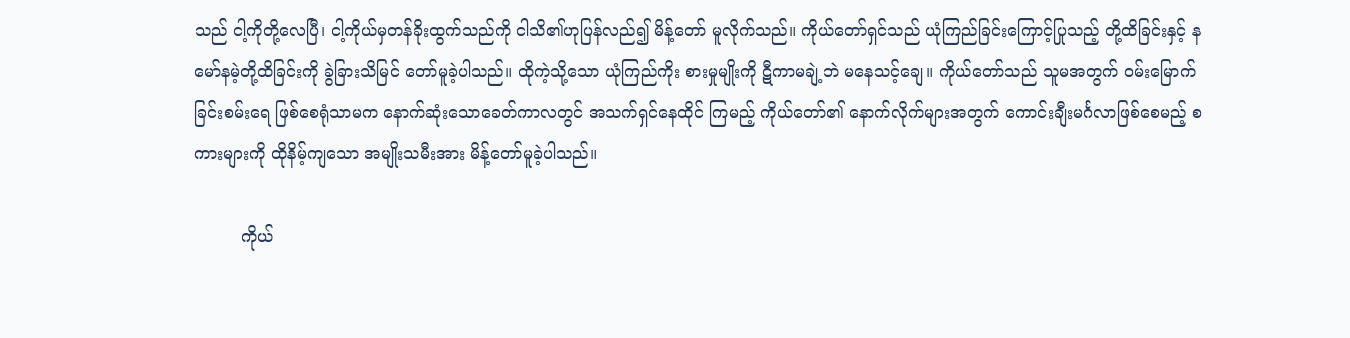သည် ငါ့ကိုတို့လေပြီ၊ ငါ့ကိုယ်မှတန်ခိုးထွက်သည်ကို ငါသိ၏ဟုပြန်လည်၍ မိန့်တော် မူလိုက်သည်။ ကိုယ်တော်ရှင်သည် ယုံကြည်ခြင်းကြောင့်ပြုသည့် တို့ထိခြင်းနှင့် နမော်နမဲ့တို့ထိခြင်းကို ခွဲခြားသိမြင် တော်မူခဲ့ပါသည်။ ထိုကဲ့သို့သော ယုံကြည်ကိုး စားမှုမျိုးကို ဋီကာမချဲ့ဘဲ မနေသင့်ချေ။ ကိုယ်တော်သည် သူမအတွက် ဝမ်းမြောက် ခြင်းစမ်းရေ ဖြစ်စေရုံသာမက နောက်ဆုံးသောခေတ်ကာလတွင် အသက်ရှင်နေထိုင် ကြမည့် ကိုယ်တော်၏ နောက်လိုက်များအတွက် ကောင်းချီးမင်္ဂလာဖြစ်စေမည့် စကားများကို ထိုနိမ့်ကျသော အမျိုးသမီးအား မိန့်တော်မူခဲ့ပါသည်။

         ကိုယ်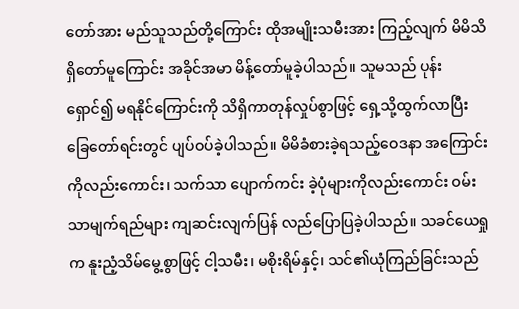တော်အား မည်သူသည်တို့ကြောင်း ထိုအမျိုးသမီးအား ကြည့်လျက် မိမိသိရှိတော်မူကြောင်း အခိုင်အမာ မိန့်တော်မူခဲ့ပါသည်။ သူမသည် ပုန်းရှောင်၍ မရနိုင်ကြောင်းကို သိရှိကာတုန်လှုပ်စွာဖြင့် ရှေ့သို့ထွက်လာပြီး ခြေတော်ရင်းတွင် ပျပ်ဝပ်ခဲ့ပါသည်။ မိမိခံစားခဲ့ရသည့်ဝေဒနာ အကြောင်းကိုလည်းကောင်း၊ သက်သာ ပျောက်ကင်း ခဲ့ပုံများကိုလည်းကောင်း ဝမ်းသာမျက်ရည်များ ကျဆင်းလျက်ပြန် လည်ပြောပြခဲ့ပါသည်။ သခင်ယေရှုက နူးညံ့သိမ်မွေ့စွာဖြင့် ငါ့သမီး၊ မစိုးရိမ်နှင့်၊ သင်၏ယုံကြည်ခြင်းသည်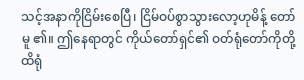သင့်အနာကိုငြိမ်းစေပြီ၊ ငြိမ်ဝပ်စွာသွားလော့ဟုမိန့် တော်မူ ၏။ ဤနေရာတွင် ကိုယ်တော်ရှင်၏ ဝတ်ရုံတော်ကိုတို့ထိရုံ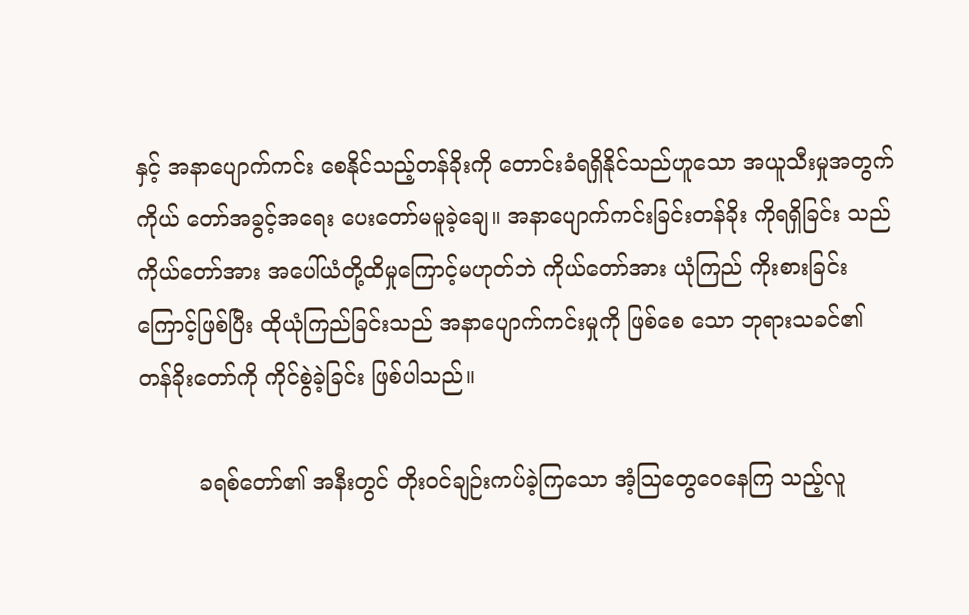နှင့် အနာပျောက်ကင်း စေနိုင်သည့်တန်ခိုးကို တောင်းခံရရှိနိုင်သည်ဟူသော အယူသီးမှုအတွက် ကိုယ် တော်အခွင့်အရေး ပေးတော်မမူခဲ့ချေ။ အနာပျောက်ကင်းခြင်းတန်ခိုး ကိုရရှိခြင်း သည် ကိုယ်တော်အား အပေါ်ယံတို့ထိမှုကြောင့်မဟုတ်ဘဲ ကိုယ်တော်အား ယုံကြည် ကိုးစားခြင်းကြောင့်ဖြစ်ပြီး ထိုယုံကြည်ခြင်းသည် အနာပျောက်ကင်းမှုကို ဖြစ်စေ သော ဘုရားသခင်၏ တန်ခိုးတော်ကို ကိုင်စွဲခဲ့ခြင်း ဖြစ်ပါသည်။

         ခရစ်တော်၏ အနီးတွင် တိုးဝင်ချဉ်းကပ်ခဲ့ကြသော အံ့ဩတွေဝေနေကြ သည့်လူ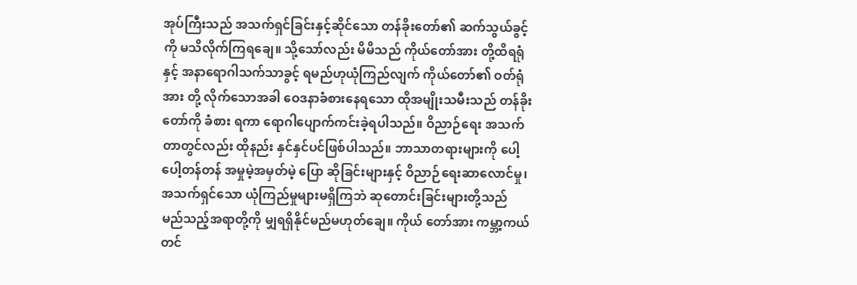အုပ်ကြီးသည် အသက်ရှင်ခြင်းနှင့်ဆိုင်သော တန်ခိုးတော်၏ ဆက်သွယ်ခွင့် ကို မသိလိုက်ကြရချေ။ သို့သော်လည်း မိမိသည် ကိုယ်တော်အား တို့ထိရရုံနှင့် အနာရောဂါသက်သာခွင့် ရမည်ဟုယုံကြည်လျက် ကိုယ်တော်၏ ဝတ်ရုံအား တို့ လိုက်သောအခါ ဝေဒနာခံစားနေရသော ထိုအမျိုးသမီးသည် တန်ခိုးတော်ကို ခံစား ရကာ ရောဂါပျောက်ကင်းခဲ့ရပါသည်။ ဝိညာဉ်ရေး အသက်တာတွင်လည်း ထိုနည်း နှင်နှင်ပင်ဖြစ်ပါသည်။ ဘာသာတရားများကို ပေါ့ပေါ့တန်တန် အမှုမဲ့အမှတ်မဲ့ ပြော ဆိုခြင်းများနှင့် ဝိညာဉ်ရေးဆာလောင်မှု၊ အသက်ရှင်သော ယုံကြည်မှုများမရှိကြဘဲ ဆုတောင်းခြင်းများတို့သည် မည်သည့်အရာတို့ကို မျှရရှိနိုင်မည်မဟုတ်ချေ။ ကိုယ် တော်အား ကမ္ဘာ့ကယ်တင်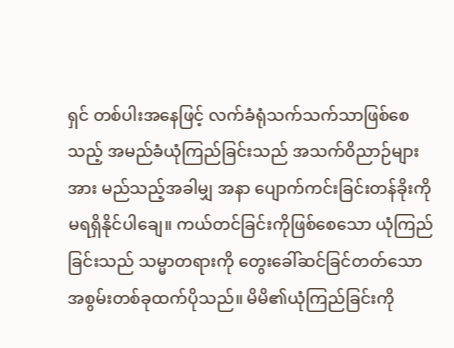ရှင် တစ်ပါးအနေဖြင့် လက်ခံရုံသက်သက်သာဖြစ်စေ သည့် အမည်ခံယုံကြည်ခြင်းသည် အသက်ဝိညာဉ်များအား မည်သည့်အခါမျှ အနာ ပျောက်ကင်းခြင်းတန်ခိုးကို မရရှိနိုင်ပါချေ။ ကယ်တင်ခြင်းကိုဖြစ်စေသော ယုံကြည် ခြင်းသည် သမ္မာတရားကို တွေးခေါ်ဆင်ခြင်တတ်သော အစွမ်းတစ်ခုထက်ပိုသည်။ မိမိ၏ယုံကြည်ခြင်းကို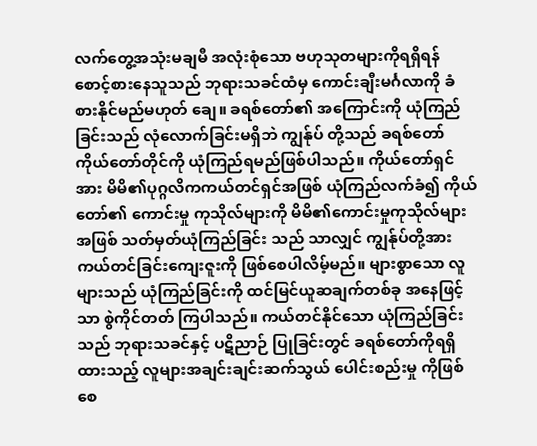လက်တွေ့အသုံးမချမီ အလုံးစုံသော ဗဟုသုတများကိုရရှိရန် စောင့်စားနေသူသည် ဘုရားသခင်ထံမှ ကောင်းချီးမင်္ဂလာကို ခံစားနိုင်မည်မဟုတ် ချေ။ ခရစ်တော်၏ အကြောင်းကို ယုံကြည်ခြင်းသည် လုံလောက်ခြင်းမရှိဘဲ ကျွန်ုပ် တို့သည် ခရစ်တော်ကိုယ်တော်တိုင်ကို ယုံကြည်ရမည်ဖြစ်ပါသည်။ ကိုယ်တော်ရှင် အား မိမိ၏ပုဂ္ဂလိကကယ်တင်ရှင်အဖြစ် ယုံကြည်လက်ခံ၍ ကိုယ်တော်၏ ကောင်းမှု ကုသိုလ်များကို မိမိ၏ကောင်းမှုကုသိုလ်များအဖြစ် သတ်မှတ်ယုံကြည်ခြင်း သည် သာလျှင် ကျွန်ုပ်တို့အား ကယ်တင်ခြင်းကျေးဇူးကို ဖြစ်စေပါလိမ့်မည်။ များစွာသော လူများသည် ယုံကြည်ခြင်းကို ထင်မြင်ယူဆချက်တစ်ခု အနေဖြင့်သာ စွဲကိုင်တတ် ကြပါသည်။ ကယ်တင်နိုင်သော ယုံကြည်ခြင်းသည် ဘုရားသခင်နှင့် ပဋိညာဉ် ပြုခြင်းတွင် ခရစ်တော်ကိုရရှိထားသည့် လူများအချင်းချင်းဆက်သွယ် ပေါင်းစည်းမှု ကိုဖြစ်စေ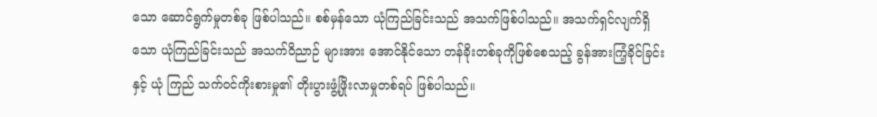သော ဆောင်ရွက်မှုတစ်ခု ဖြစ်ပါသည်။ စစ်မှန်သော ယုံကြည်ခြင်းသည် အသက်ဖြစ်ပါသည်။ အသက်ရှင်လျက်ရှိသော ယုံကြည်ခြင်းသည် အသက်ဝိညာဉ် များအား အောင်နိုင်သော တန်ခိုးတစ်ခုကိုဖြစ်စေသည့် ခွန်အားကြံ့ခိုင်ခြင်းနှင့် ယုံ ကြည် သက်ဝင်ကိုးစားမှု၏ တိုးပွားဖွံ့ဖြိုးလာမှုတစ်ရပ် ဖြစ်ပါသည်။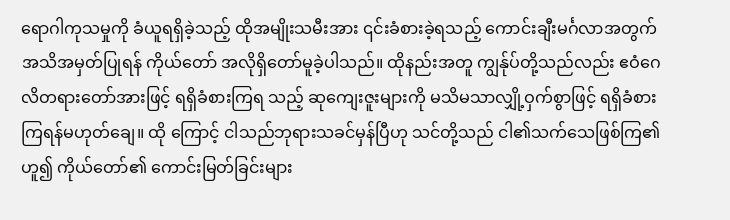ရောဂါကုသမှုကို ခံယူရရှိခဲ့သည့် ထိုအမျိုးသမီးအား ၎င်းခံစားခဲ့ရသည့် ကောင်းချီးမင်္ဂလာအတွက် အသိအမှတ်ပြုရန် ကိုယ်တော် အလိုရှိတော်မူခဲ့ပါသည်။ ထိုနည်းအတူ ကျွန်ုပ်တို့သည်လည်း ဧဝံဂေလိတရားတော်အားဖြင့် ရရှိခံစားကြရ သည့် ဆုကျေးဇူးများကို မသိမသာလျှို့ဝှက်စွာဖြင့် ရရှိခံစားကြရန်မဟုတ်ချေ။ ထို ကြောင့် ငါသည်ဘုရားသခင်မှန်ပြီဟု သင်တို့သည် ငါ၏သက်သေဖြစ်ကြ၏ဟူ၍ ကိုယ်တော်၏ ကောင်းမြတ်ခြင်းများ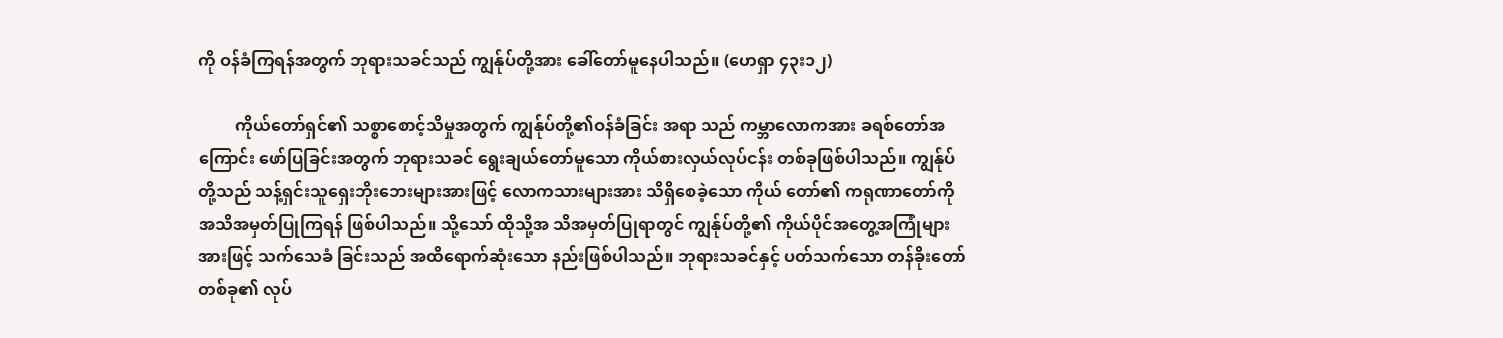ကို ဝန်ခံကြရန်အတွက် ဘုရားသခင်သည် ကျွန်ုပ်တို့အား ခေါ်တော်မူနေပါသည်။ (ဟေရှာ ၄၃း၁၂)

         ကိုယ်တော်ရှင်၏ သစ္စာစောင့်သိမှုအတွက် ကျွန်ုပ်တို့၏ဝန်ခံခြင်း အရာ သည် ကမ္ဘာလောကအား ခရစ်တော်အကြောင်း ဖော်ပြခြင်းအတွက် ဘုရားသခင် ရွေးချယ်တော်မူသော ကိုယ်စားလှယ်လုပ်ငန်း တစ်ခုဖြစ်ပါသည်။ ကျွန်ုပ်တို့သည် သန့်ရှင်းသူရှေးဘိုးဘေးများအားဖြင့် လောကသားများအား သိရှိစေခဲ့သော ကိုယ် တော်၏ ကရုဏာတော်ကို အသိအမှတ်ပြုကြရန် ဖြစ်ပါသည်။ သို့သော် ထိုသို့အ သိအမှတ်ပြုရာတွင် ကျွန်ုပ်တို့၏ ကိုယ်ပိုင်အတွေ့အကြုံများအားဖြင့် သက်သေခံ ခြင်းသည် အထိရောက်ဆုံးသော နည်းဖြစ်ပါသည်။ ဘုရားသခင်နှင့် ပတ်သက်သော တန်ခိုးတော်တစ်ခု၏ လုပ်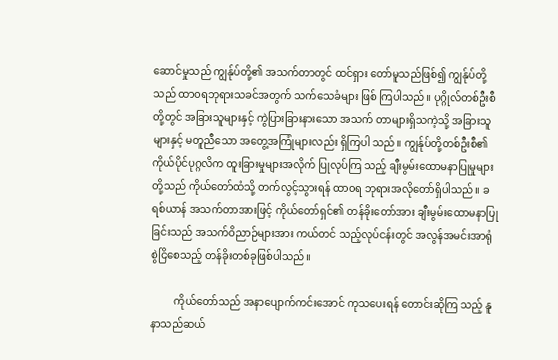ဆောင်မှုသည် ကျွန်ုပ်တို့၏ အသက်တာတွင် ထင်ရှား တော်မူသည်ဖြစ်၍ ကျွန်ုပ်တို့သည် ထာ၀ရဘုရားသခင်အတွက် သက်သေခံများ ဖြစ် ကြပါသည်။ ပုဂ္ဂိုလ်တစ်ဦးစီတို့တွင် အခြားသူများနှင့် ကွဲပြားခြားနားသော အသက် တာများရှိသကဲ့သို့ အခြားသူများနှင့် မတူညီသော အတွေ့အကြုံများလည်း ရှိကြပါ သည်။ ကျွန်ုပ်တို့တစ်ဦးစီ၏ ကိုယ်ပိုင်ပုဂ္ဂလိက ထူးခြားမှုများအလိုက် ပြုလုပ်ကြ သည့် ချီးမွမ်းထောမနာပြုမှုများတို့သည် ကိုယ်တော်ထံသို့ တက်လွင့်သွားရန် ထာ၀ရ ဘုရားအလိုတော်ရှိပါသည်။ ခရစ်ယာန် အသက်တာအားဖြင့် ကိုယ်တော်ရှင်၏ တန်ခိုးတော်အား ချီးမွမ်းထောမနာပြုခြင်းသည် အသက်ဝိညာဉ်များအား ကယ်တင် သည့်လုပ်ငန်းတွင် အလွန်အမင်းအာရုံစွဲငြိစေသည့် တန်ခိုးတစ်ခုဖြစ်ပါသည်။

         ကိုယ်တော်သည် အနာပျောက်ကင်းအောင် ကုသပေးရန် တောင်းဆိုကြ သည့် နူနာသည်ဆယ်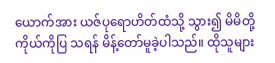ယောက်အား ယဇ်ပုရောဟိတ်ထံသို့ သွား၍ မိမိတို့ကိုယ်ကိုပြ သရန် မိန့်တော်မူခဲ့ပါသည်။ ထိုသူများ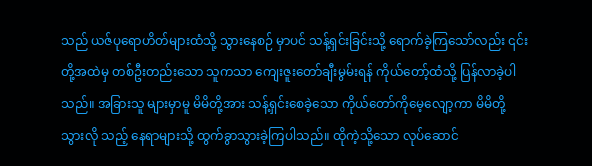သည် ယဇ်ပုရောဟိတ်များထံသို့ သွားနေစဉ် မှာပင် သန့်ရှင်းခြင်းသို့ ရောက်ခဲ့ကြသော်လည်း ၎င်းတို့အထဲမှ တစ်ဦးတည်းသော သူကသာ ကျေးဇူးတော်ချီးမွမ်းရန် ကိုယ်တော့်ထံသို့ ပြန်လာခဲ့ပါသည်။ အခြားသူ များမှာမူ မိမိတို့အား သန့်ရှင်းစေခဲ့သော ကိုယ်တော်ကိုမေ့လျော့ကာ မိမိတို့သွားလို သည့် နေရာများသို့ ထွက်ခွာသွားခဲ့ကြပါသည်။ ထိုကဲ့သို့သော လုပ်ဆောင်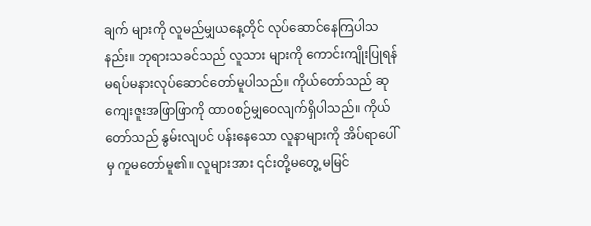ချက် များကို လူမည်မျှယနေ့တိုင် လုပ်ဆောင်နေကြပါသနည်း။ ဘုရားသခင်သည် လူသား များကို ကောင်းကျိုးပြုရန် မရပ်မနားလုပ်ဆောင်တော်မူပါသည်။ ကိုယ်တော်သည် ဆုကျေးဇူးအဖြာဖြာကို ထာ၀စဉ်မျှဝေလျက်ရှိပါသည်။ ကိုယ်တော်သည် နွမ်းလျပင် ပန်းနေသော လူနာများကို အိပ်ရာပေါ်မှ ကူမတော်မူ၏။ လူများအား ၎င်းတို့မတွေ့ မမြင်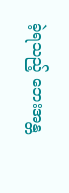ခဲ့ရသည့် ဘေးအန္တ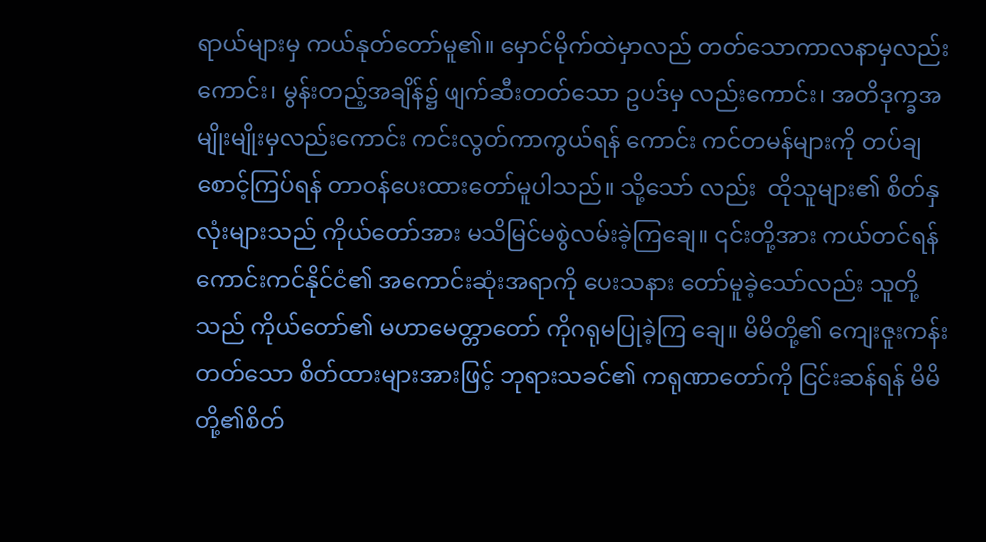ရာယ်များမှ ကယ်နုတ်တော်မူ၏။ မှောင်မိုက်ထဲမှာလည် တတ်သောကာလနာမှလည်းကောင်း၊ မွန်းတည့်အချိန်၌ ဖျက်ဆီးတတ်သော ဥပဒ်မှ လည်းကောင်း၊ အတိဒုက္ခအမျိုးမျိုးမှလည်းကောင်း ကင်းလွတ်ကာကွယ်ရန် ကောင်း ကင်တမန်များကို တပ်ချစောင့်ကြပ်ရန် တာဝန်ပေးထားတော်မူပါသည်။ သို့သော် လည်း  ထိုသူများ၏ စိတ်နှလုံးများသည် ကိုယ်တော်အား မသိမြင်မစွဲလမ်းခဲ့ကြချေ။ ၎င်းတို့အား ကယ်တင်ရန် ကောင်းကင်နိုင်ငံ၏ အကောင်းဆုံးအရာကို ပေးသနား တော်မူခဲ့သော်လည်း သူတို့သည် ကိုယ်တော်၏ မဟာမေတ္တာတော် ကိုဂရုမပြုခဲ့ကြ ချေ။ မိမိတို့၏ ကျေးဇူးကန်းတတ်သော စိတ်ထားများအားဖြင့် ဘုရားသခင်၏ ကရုဏာတော်ကို ငြင်းဆန်ရန် မိမိတို့၏စိတ်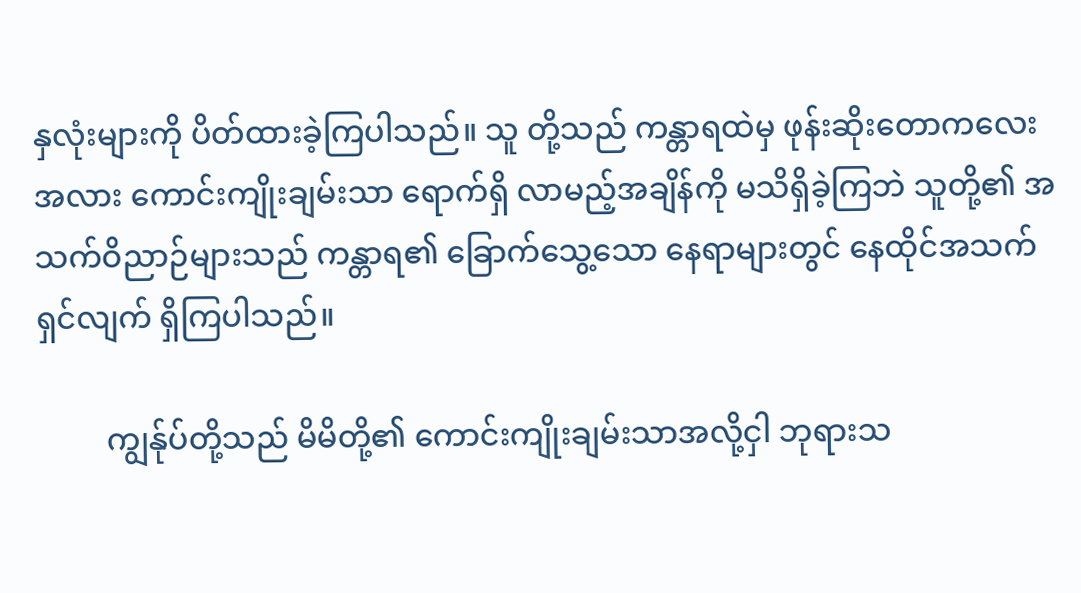နှလုံးများကို ပိတ်ထားခဲ့ကြပါသည်။ သူ တို့သည် ကန္တာရထဲမှ ဖုန်းဆိုးတောကလေးအလား ကောင်းကျိုးချမ်းသာ ရောက်ရှိ လာမည့်အချိန်ကို မသိရှိခဲ့ကြဘဲ သူတို့၏ အသက်ဝိညာဉ်များသည် ကန္တာရ၏ ခြောက်သွေ့သော နေရာများတွင် နေထိုင်အသက်ရှင်လျက် ရှိကြပါသည်။

         ကျွန်ုပ်တို့သည် မိမိတို့၏ ကောင်းကျိုးချမ်းသာအလို့ငှါ ဘုရားသ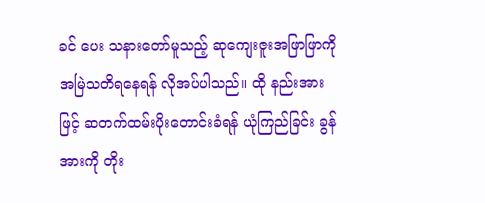ခင် ပေး သနားတော်မူသည့် ဆုကျေးဇူးအဖြာဖြာကို အမြဲသတိရနေရန် လိုအပ်ပါသည်။ ထို နည်းအားဖြင့် ဆတက်ထမ်းပိုးတောင်းခံရန် ယုံကြည်ခြင်း ခွန်အားကို တိုး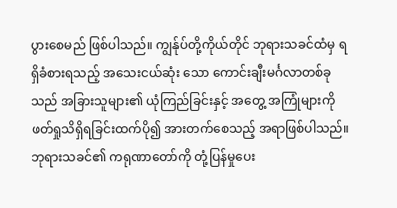ပွားစေမည် ဖြစ်ပါသည်။ ကျွန်ုပ်တို့ကိုယ်တိုင် ဘုရားသခင်ထံမှ ရရှိခံစားရသည့် အသေးငယ်ဆုံး သော ကောင်းချီးမင်္ဂလာတစ်ခုသည် အခြားသူများ၏ ယုံကြည်ခြင်းနှင့် အတွေ့ အကြုံများကို ဖတ်ရှုသိရှိရခြင်းထက်ပို၍ အားတက်စေသည့် အရာဖြစ်ပါသည်။ ဘုရားသခင်၏ ကရုဏာတော်ကို တုံ့ပြန်မှုပေး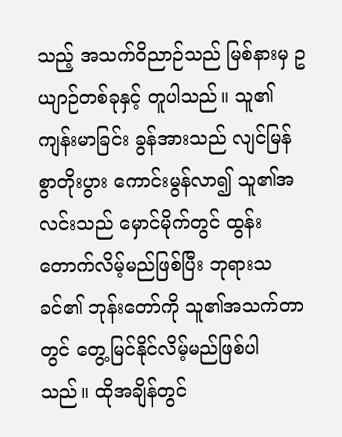သည့် အသက်ဝိညာဉ်သည် မြစ်နားမှ ဥယျာဉ်တစ်ခုနှင့် တူပါသည်။ သူ၏ကျန်းမာခြင်း ခွန်အားသည် လျင်မြန်စွာတိုးပွား ကောင်းမွန်လာ၍ သူ၏အလင်းသည် မှောင်မိုက်တွင် ထွန်းတောက်လိမ့်မည်ဖြစ်ပြီး ဘုရားသခင်၏ ဘုန်းတော်ကို သူ၏အသက်တာတွင် တွေ့မြင်နိုင်လိမ့်မည်ဖြစ်ပါ သည်။ ထိုအချိန်တွင်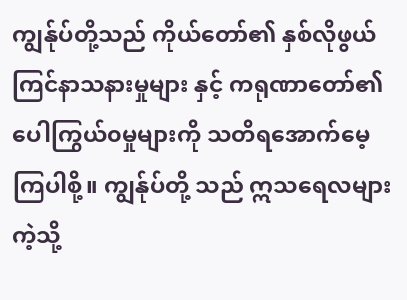ကျွန်ုပ်တို့သည် ကိုယ်တော်၏ နှစ်လိုဖွယ်ကြင်နာသနားမှုများ နှင့် ကရုဏာတော်၏ ပေါကြွယ်၀မှုများကို သတိရအောက်မေ့ကြပါစို့။ ကျွန်ုပ်တို့ သည် ဣသရေလများကဲ့သို့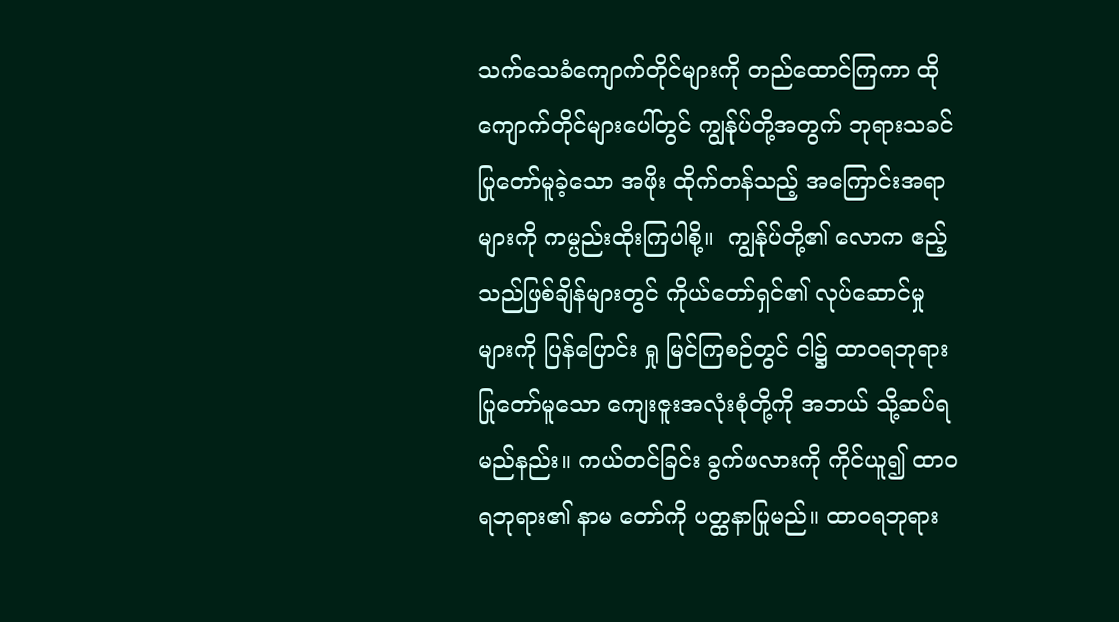သက်သေခံကျောက်တိုင်များကို တည်ထောင်ကြကာ ထိုကျောက်တိုင်များပေါ်တွင် ကျွန်ုပ်တို့အတွက် ဘုရားသခင်ပြုတော်မူခဲ့သော အဖိုး ထိုက်တန်သည့် အကြောင်းအရာများကို ကမ္ပည်းထိုးကြပါစို့။  ကျွန်ုပ်တို့၏ လောက ဧည့်သည်ဖြစ်ချိန်များတွင် ကိုယ်တော်ရှင်၏ လုပ်ဆောင်မှုများကို ပြန်ပြောင်း ရှု မြင်ကြစဉ်တွင် ငါ၌ ထာ၀ရဘုရားပြုတော်မူသော ကျေးဇူးအလုံးစုံတို့ကို အဘယ် သို့ဆပ်ရမည်နည်း။ ကယ်တင်ခြင်း ခွက်ဖလားကို ကိုင်ယူ၍ ထာ၀ရဘုရား၏ နာမ တော်ကို ပတ္ထနာပြုမည်။ ထာ၀ရဘုရား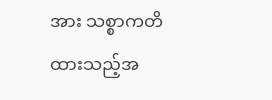အား သစ္စာကတိထားသည့်အ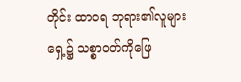တိုင်း ထာ၀ရ ဘုရား၏လူများရှေ့၌ သစ္စာဝတ်ကိုဖြေ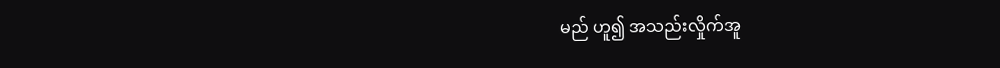မည် ဟူ၍ အသည်းလှိုက်အူ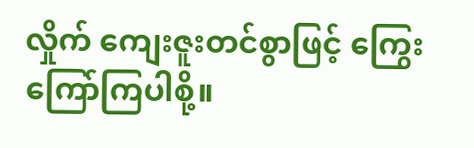လှိုက် ကျေးဇူးတင်စွာဖြင့် ကြွေးကြော်ကြပါစို့။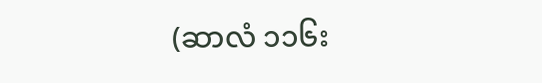(ဆာလံ ၁၁၆း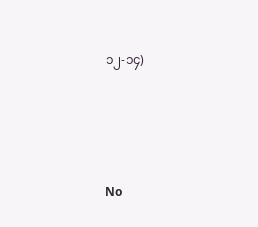၁၂-၁၄)




No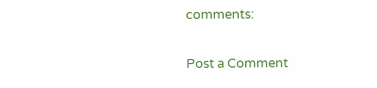comments:

Post a Comment